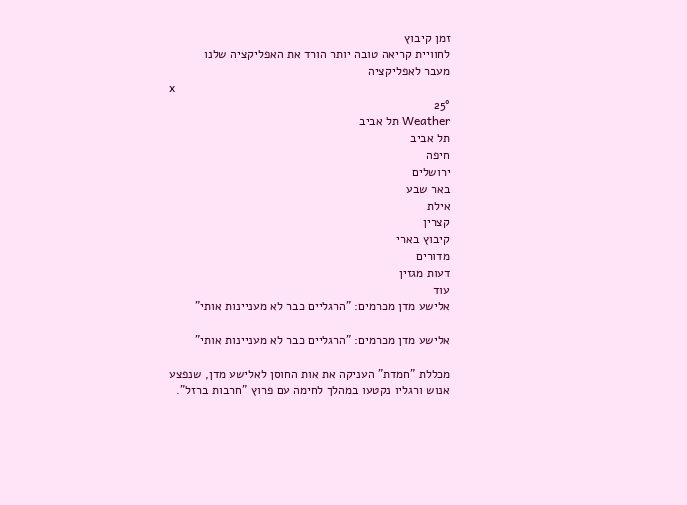זמן קיבוץ
לחוויית קריאה טובה יותר הורד את האפליקציה שלנו
מעבר לאפליקציה
x
25°
Weather תל אביב
תל אביב
חיפה
ירושלים
באר שבע
אילת
קצרין
קיבוץ בארי
מדורים
דעות מגזין
עוד
אלישע מדן מכרמים: "הרגליים כבר לא מעניינות אותי"

אלישע מדן מכרמים: "הרגליים כבר לא מעניינות אותי"

מכללת "חמדת" העניקה את אות החוסן לאלישע מדן, שנפצע אנוש ורגליו נקטעו במהלך לחימה עם פרוץ "חרבות ברזל".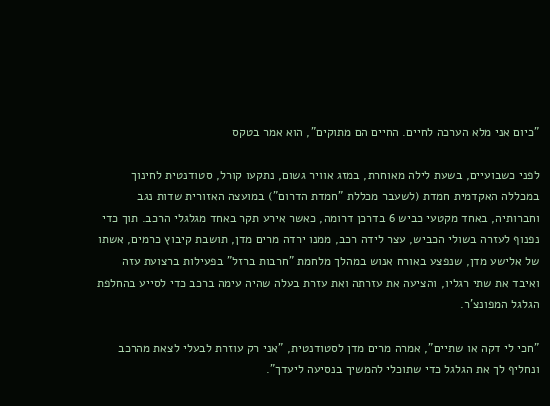"כיום אני מלא הערכה לחיים. החיים הם מתוקים", הוא אמר בטקס

לפני כשבועיים, בשעת לילה מאוחרת, במזג אוויר גשום, נתקעו קורל, סטודנטית לחינוך במכללה האקדמית חמדת (לשעבר מכללת "חמדת הדרום") במועצה האזורית שדות נגב וחברותיה, באחד מקטעי כביש 6 בדרכן דרומה, כאשר אירע תקר באחד מגלגלי הרכב. תוך כדי נפנוף לעזרה בשולי הכביש, עצר לידה רכב, ממנו ירדה מרים מדן, תושבת קיבוץ כרמים, אשתו של אלישע מדן, שנפצע באורח אנוש במהלך מלחמת "חרבות ברזל" בפעילות ברצועת עזה ואיבד את שתי רגליו, והציעה את עזרתה ואת עזרת בעלה שהיה עימה ברכב כדי לסייע בהחלפת הגלגל המפונצ'ר.

"חכי לי דקה או שתיים", אמרה מרים מדן לסטודנטית, "אני רק עוזרת לבעלי לצאת מהרכב ונחליף לך את הגלגל כדי שתוכלי להמשיך בנסיעה ליעדך".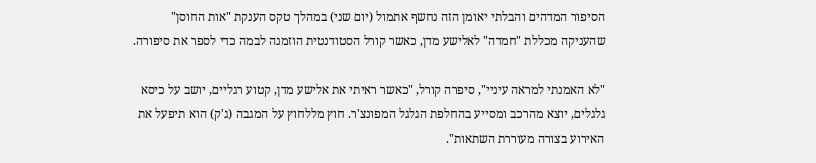הסיפור המדהים והבלתי יאומן הזה נחשף אתמול (יום שני) במהלך טקס הענקת "אות החוסן" שהעניקה מכללת "חמדה" לאלישע מדן, כאשר קורל הסטודנטית הוזמנה לבמה כדי לספר את סיפורה.

"לא האמנתי למראה עיניי", סיפרה קורל, "כאשר ראיתי את אלישע מדן, קטוע רגליים, יושב על כיסא גלגלים, יוצא מהרכב ומסייע בהחלפת הגלגל המפונצ'ר. חוץ מללחוץ על המגבה (ג'ק) הוא תיפעל את האירוע בצורה מעוררת השתאות".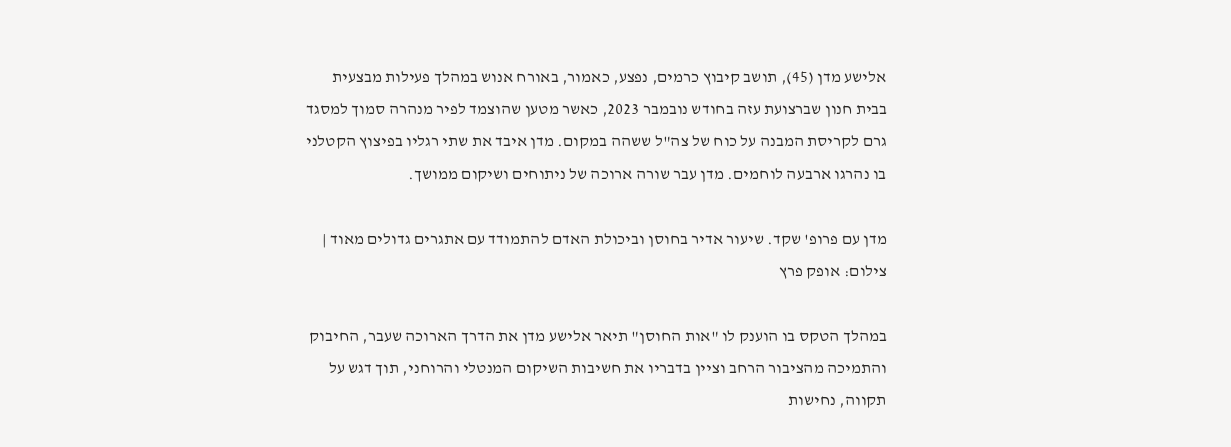אלישע מדן (45), תושב קיבוץ כרמים, נפצע, כאמור, באורח אנוש במהלך פעילות מבצעית בבית חנון שברצועת עזה בחודש נובמבר 2023, כאשר מטען שהוצמד לפיר מנהרה סמוך למסגד גרם לקריסת המבנה על כוח של צה"ל ששהה במקום. מדן איבד את שתי רגליו בפיצוץ הקטלני בו נהרגו ארבעה לוחמים. מדן עבר שורה ארוכה של ניתוחים ושיקום ממושך.

מדן עם פרופ' שקד. שיעור אדיר בחוסן וביכולת האדם להתמודד עם אתגרים גדולים מאוד |
צילום: אופק פרץ

במהלך הטקס בו הוענק לו "אות החוסן" תיאר אלישע מדן את הדרך הארוכה שעבר, החיבוק והתמיכה מהציבור הרחב וציין בדבריו את חשיבות השיקום המנטלי והרוחני, תוך דגש על תקווה, נחישות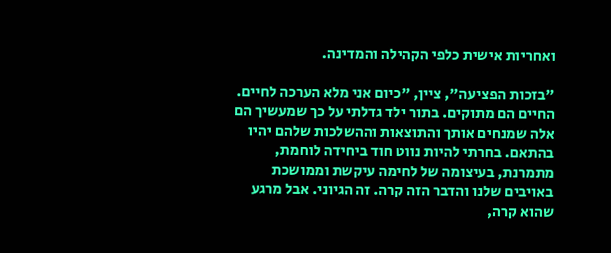ואחריות אישית כלפי הקהילה והמדינה.

"בזכות הפציעה", ציין, "כיום אני מלא הערכה לחיים. החיים הם מתוקים. בתור ילד גדלתי על כך שמעשיך הם אלה שמנחים אותך והתוצאות וההשלכות שלהם יהיו בהתאם. בחרתי להיות נווט חוד ביחידה לוחמת, מתמרנת, בעיצומה של לחימה עיקשת וממושכת באויבים שלנו והדבר הזה קרה. זה הגיוני. אבל מרגע שהוא קרה,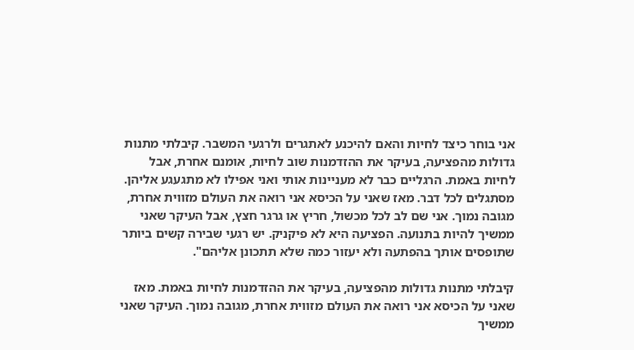אני בוחר כיצד לחיות והאם להיכנע לאתגרים ולרגעי המשבר. קיבלתי מתנות גדולות מהפציעה, בעיקר את ההזדמנות שוב לחיות, אומנם אחרת, אבל לחיות באמת. הרגליים כבר לא מעניינות אותי ואני אפילו לא מתגעגע אליהן. מסתגלים לכל דבר. מאז שאני על הכיסא אני רואה את העולם מזווית אחרת, מגובה נמוך. אני שם לב לכל מכשול, חריץ או גרגר חצץ, אבל העיקר שאני ממשיך להיות בתנועה. הפציעה היא לא פיקניק. יש רגעי שבירה קשים ביותר שתופסים אותך בהפתעה ולא יעזור כמה שלא תתכונן אליהם".

קיבלתי מתנות גדולות מהפציעה, בעיקר את ההזדמנות לחיות באמת. מאז שאני על הכיסא אני רואה את העולם מזווית אחרת, מגובה נמוך. העיקר שאני ממשיך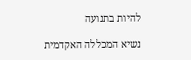להיות בתנועה

נשיא המכללה האקדמית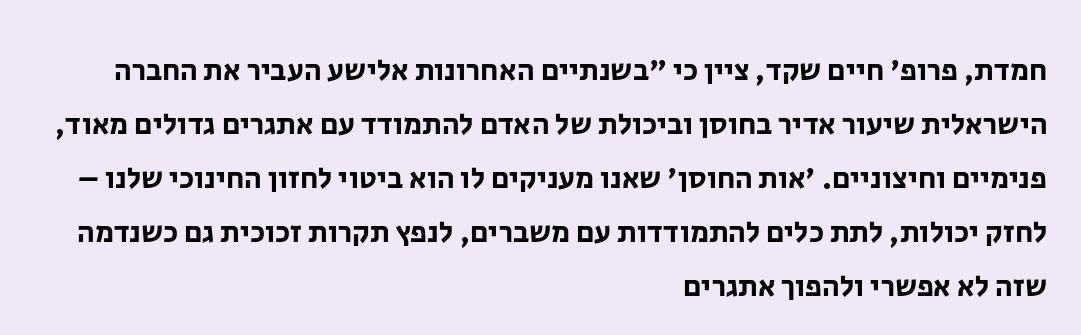חמדת, פרופ' חיים שקד, ציין כי "בשנתיים האחרונות אלישע העביר את החברה הישראלית שיעור אדיר בחוסן וביכולת של האדם להתמודד עם אתגרים גדולים מאוד, פנימיים וחיצוניים. 'אות החוסן' שאנו מעניקים לו הוא ביטוי לחזון החינוכי שלנו – לחזק יכולות, לתת כלים להתמודדות עם משברים, לנפץ תקרות זכוכית גם כשנדמה שזה לא אפשרי ולהפוך אתגרים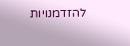להזדמנויות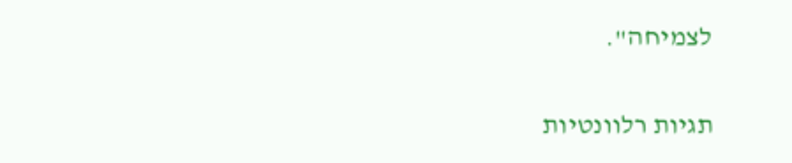לצמיחה".

תגיות רלוונטיות